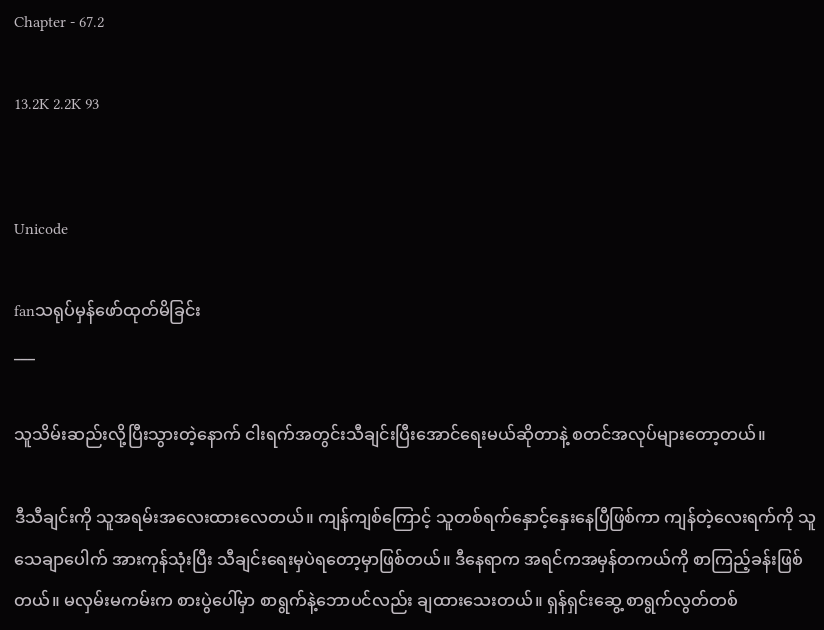Chapter - 67.2

13.2K 2.2K 93


Unicode

fanသရုပ်မှန်ဖော်ထုတ်မိခြင်း
___

သူသိမ်းဆည်းလို့ပြီးသွားတဲ့နောက် ငါးရက်အတွင်းသီချင်းပြီးအောင်ရေးမယ်ဆိုတာနဲ့ စတင်အလုပ်များတော့တယ်။

ဒီသီချင်းကို သူအရမ်းအလေးထားလေတယ်။ ကျန်ကျစ်ကြောင့် သူတစ်ရက်နှောင့်နှေးနေပြီဖြစ်ကာ ကျန်တဲ့လေးရက်ကို သူသေချာပေါက် အားကုန်သုံးပြီး သီချင်းရေးမှပဲရတော့မှာဖြစ်တယ်။ ဒီနေရာက အရင်ကအမှန်တကယ်ကို စာကြည့်ခန်းဖြစ်တယ်။ မလှမ်းမကမ်းက စားပွဲပေါ်မှာ စာရွက်နဲ့ဘောပင်လည်း ချထားသေးတယ်။ ရှန်ရှင်းဆွေ့ စာရွက်လွတ်တစ်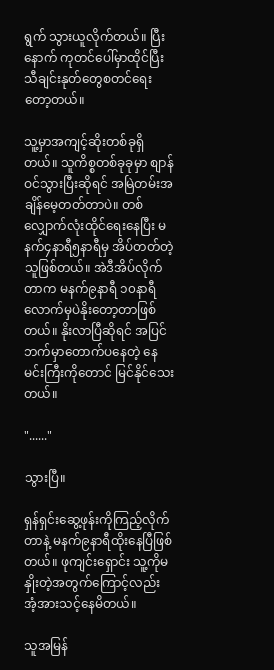ရွက် သွားယူလိုက်တယ်။ ပြီးနောက် ကုတင်ပေါ်မှာထိုင်ပြီး သီချင်းနုတ်တွေစတင်ရေးတော့တယ်။

သူ့မှာအကျင့်ဆိုးတစ်ခုရှိတယ်။ သူကိစ္စတစ်ခုခုမှာ စျာန်ဝင်သွားပြီးဆိုရင် အမြဲတမ်းအချိန်မေ့တတ်တာပဲ။ တစ်လျှောက်လုံးထိုင်ရေးနေပြီး မနက်၄နာရီ၅နာရီမှ အိပ်တတ်တဲ့သူဖြစ်တယ်။ အဲဒီအိပ်လိုက်တာက မနက်၉နာရီ ၁၀နာရီလောက်မှပဲနိုးတော့တာဖြစ်တယ်။ နိုးလာပြီဆိုရင် အပြင်ဘက်မှာတောက်ပနေတဲ့ နေမင်းကြီးကိုတောင် မြင်နိုင်သေးတယ်။

"......"

သွားပြီ။

ရှန်ရှင်းဆွေ့ဖုန်းကိုကြည့်လိုက်တာနဲ့ မနက်၉နာရီထိုးနေပြီဖြစ်တယ်။ ဖုကျင်းရှောင်း သူ့ကိုမနှိုးတဲ့အတွက်ကြောင့်လည်း အံ့အားသင့်နေမိတယ်။

သူအမြန်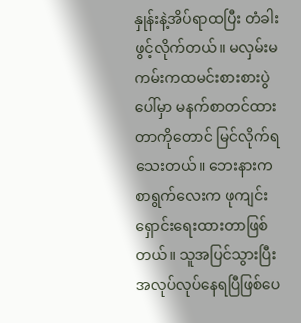နှုန်းနဲ့အိပ်ရာထပြီး တံခါးဖွင့်လိုက်တယ်။ မလှမ်းမကမ်းကထမင်းစားစားပွဲပေါ်မှာ မနက်စာတင်ထားတာကိုတောင် မြင်လိုက်ရသေးတယ်။ ဘေးနားကစာရွက်လေးက ဖုကျင်းရှောင်းရေးထားတာဖြစ်တယ်။ သူအပြင်သွားပြီး အလုပ်လုပ်နေရပြီဖြစ်ပေ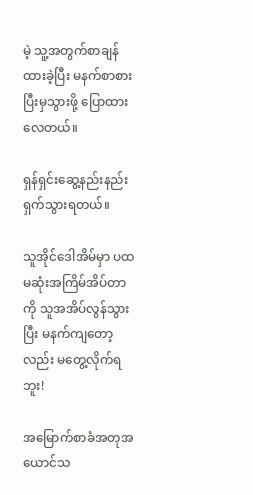မဲ့ သူ့အတွက်စာချန်ထားခဲ့ပြီး မနက်စာစားပြီးမှသွားဖို့ ပြောထားလေတယ်။

ရှန်ရှင်းဆွေ့နည်းနည်းရှက်သွားရတယ်။

သူအိုင်ဒေါအိမ်မှာ ပထမဆုံးအကြိမ်အိပ်တာကို သူအအိပ်လွန်သွားပြီး မနက်ကျတော့လည်း မတွေ့လိုက်ရဘူး!

အမြောက်စာခံအတုအယောင်သ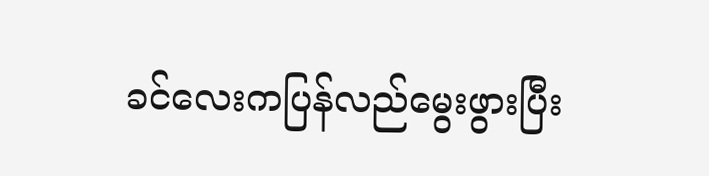ခင်လေးကပြန်လည်မွေးဖွားပြီး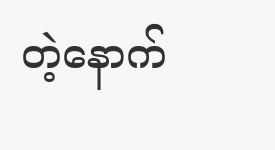တဲ့နောက်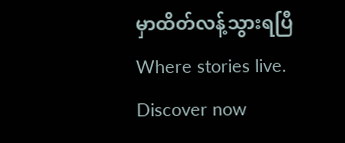မှာထိတ်လန့်သွားရပြီWhere stories live. Discover now